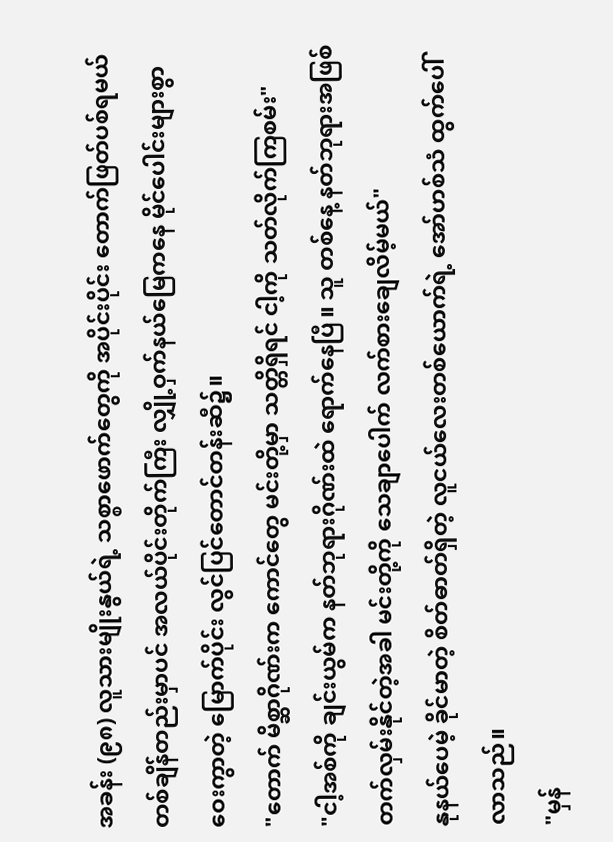အခန်း (၉၈) လူသားမျိုးနွယ်ရဲ့ သစ္စာဖောက်တွေကို အပိုင်းပိုင်း တောက်ဖြတ်ပစ်ရမယ်
တစ်ချိန်တည်းမှာပင် အလယ်ပိုင်းတိုက်ကြီး လျှို့ဝှက်နယ်မြေကနေ မိုင်ပေါင်းများစွာ ဝေးကွာတဲ့ မြောက်ပိုင်း လွင်ပြင်တောင်တန်းဆီ၌။
"တောက် မိစ္ဆာဂိုဏ်းက ကောင်တွေ မင်းတို့မှာ သတ္တိရှိရင် ငါ့ကို သတ်လိုက်ကြစမ်း"
"ငါ့အစ်ကို ချင်းယွမ်က နတ်ဘုရားဂိုဏ်းထဲ ရောက်နေပြီ။ သူ တစ်နေ့ နတ်ဘုရားအဖြစ် တက်လှမ်းနိုင်တဲ့အခါ မင်းတို့ကို သေချာပေါက် လက်စားချေလိမ့်မယ်"
နုနယ်ပေမဲ့ ခိုင်မာတဲ့ စိတ်ဓာတ်ရှိတဲ့ လူငယ်လေးတစ်ယောက်ရဲ့ အော်ဟစ်သံ ထွက်ပေါ်လာသည်။
"မှန်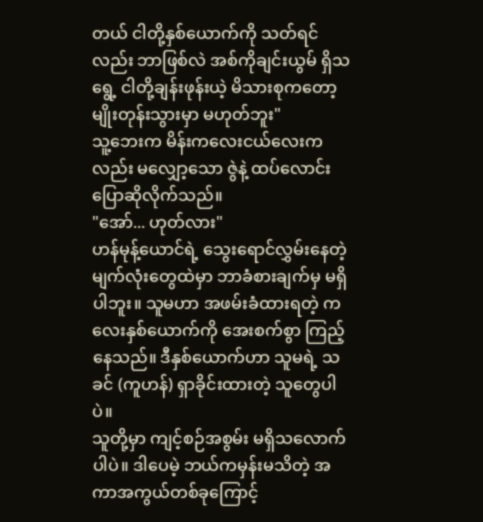တယ် ငါတို့နှစ်ယောက်ကို သတ်ရင်လည်း ဘာဖြစ်လဲ အစ်ကိုချင်းယွမ် ရှိသရွေ့ ငါတို့ချန်းဖုန်းယဲ့ မိသားစုကတော့ မျိုးတုန်းသွားမှာ မဟုတ်ဘူး"
သူ့ဘေးက မိန်းကလေးငယ်လေးကလည်း မလျှော့သော ဇွဲနဲ့ ထပ်လောင်း ပြောဆိုလိုက်သည်။
"အော်... ဟုတ်လား"
ဟန်မုန့်ယောင်ရဲ့ သွေးရောင်လွှမ်းနေတဲ့ မျက်လုံးတွေထဲမှာ ဘာခံစားချက်မှ မရှိပါဘူး။ သူမဟာ အဖမ်းခံထားရတဲ့ ကလေးနှစ်ယောက်ကို အေးစက်စွာ ကြည့်နေသည်။ ဒီနှစ်ယောက်ဟာ သူမရဲ့ သခင် (ကူဟန်) ရှာခိုင်းထားတဲ့ သူတွေပါပဲ။
သူတို့မှာ ကျင့်စဉ်အစွမ်း မရှိသလောက်ပါပဲ။ ဒါပေမဲ့ ဘယ်ကမှန်းမသိတဲ့ အကာအကွယ်တစ်ခုကြောင့်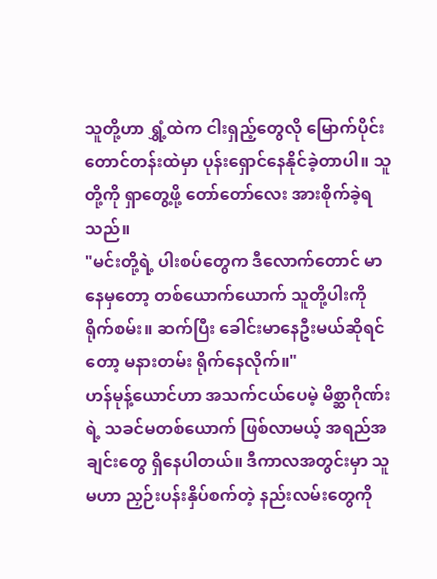သူတို့ဟာ ရွှံ့ထဲက ငါးရှည့်တွေလို မြောက်ပိုင်းတောင်တန်းထဲမှာ ပုန်းရှောင်နေနိုင်ခဲ့တာပါ။ သူတို့ကို ရှာတွေ့ဖို့ တော်တော်လေး အားစိုက်ခဲ့ရသည်။
"မင်းတို့ရဲ့ ပါးစပ်တွေက ဒီလောက်တောင် မာနေမှတော့ တစ်ယောက်ယောက် သူတို့ပါးကို ရိုက်စမ်း။ ဆက်ပြီး ခေါင်းမာနေဦးမယ်ဆိုရင်တော့ မနားတမ်း ရိုက်နေလိုက်။"
ဟန်မုန့်ယောင်ဟာ အသက်ငယ်ပေမဲ့ မိစ္ဆာဂိုဏ်းရဲ့ သခင်မတစ်ယောက် ဖြစ်လာမယ့် အရည်အချင်းတွေ ရှိနေပါတယ်။ ဒီကာလအတွင်းမှာ သူမဟာ ညှဉ်းပန်းနှိပ်စက်တဲ့ နည်းလမ်းတွေကို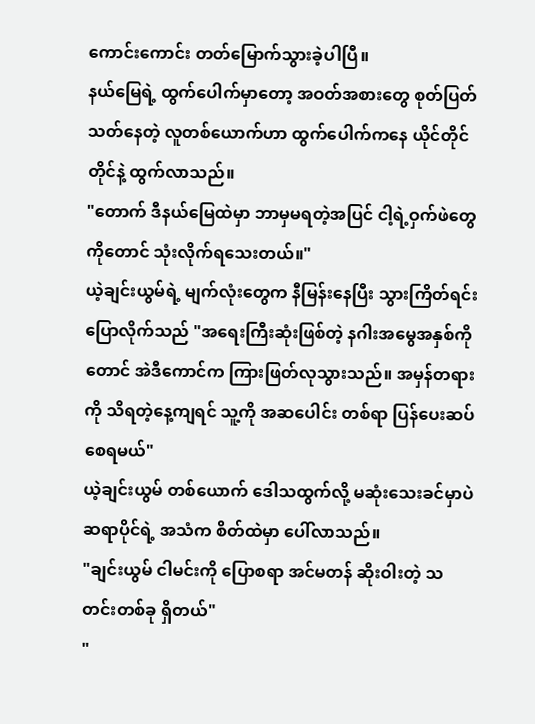ကောင်းကောင်း တတ်မြောက်သွားခဲ့ပါပြီ။
နယ်မြေရဲ့ ထွက်ပေါက်မှာတော့ အဝတ်အစားတွေ စုတ်ပြတ်သတ်နေတဲ့ လူတစ်ယောက်ဟာ ထွက်ပေါက်ကနေ ယိုင်တိုင်တိုင်နဲ့ ထွက်လာသည်။
"တောက် ဒီနယ်မြေထဲမှာ ဘာမှမရတဲ့အပြင် ငါ့ရဲ့ဝှက်ဖဲတွေကိုတောင် သုံးလိုက်ရသေးတယ်။"
ယဲ့ချင်းယွမ်ရဲ့ မျက်လုံးတွေက နီမြန်းနေပြီး သွားကြိတ်ရင်း ပြောလိုက်သည် "အရေးကြီးဆုံးဖြစ်တဲ့ နဂါးအမွေအနှစ်ကိုတောင် အဲဒီကောင်က ကြားဖြတ်လုသွားသည်။ အမှန်တရားကို သိရတဲ့နေ့ကျရင် သူ့ကို အဆပေါင်း တစ်ရာ ပြန်ပေးဆပ်စေရမယ်"
ယဲ့ချင်းယွမ် တစ်ယောက် ဒေါသထွက်လို့ မဆုံးသေးခင်မှာပဲ ဆရာပိုင်ရဲ့ အသံက စိတ်ထဲမှာ ပေါ်လာသည်။
"ချင်းယွမ် ငါမင်းကို ပြောစရာ အင်မတန် ဆိုးဝါးတဲ့ သတင်းတစ်ခု ရှိတယ်"
"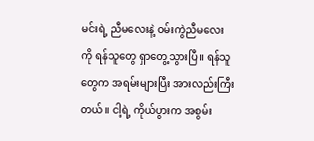မင်းရဲ့ ညီမလေးနဲ့ ဝမ်းကွဲညီမလေးကို ရန်သူတွေ ရှာတွေ့သွားပြီ။ ရန်သူတွေက အရမ်းများပြီး အားလည်းကြီးတယ်။ ငါ့ရဲ့ ကိုယ်ပွားက အစွမ်း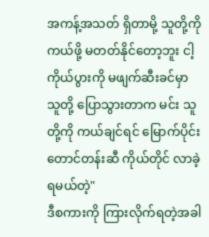အကန့်အသတ် ရှိတာမို့ သူတို့ကို ကယ်ဖို့ မတတ်နိုင်တော့ဘူး ငါ့ကိုယ်ပွားကို မဖျက်ဆီးခင်မှာ သူတို့ ပြောသွားတာက မင်း သူတို့ကို ကယ်ချင်ရင် မြောက်ပိုင်းတောင်တန်းဆီ ကိုယ်တိုင် လာခဲ့ရမယ်တဲ့"
ဒီစကားကို ကြားလိုက်ရတဲ့အခါ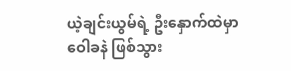ယဲ့ချင်းယွမ်ရဲ့ ဦးနှောက်ထဲမှာ ဝေါခနဲ ဖြစ်သွား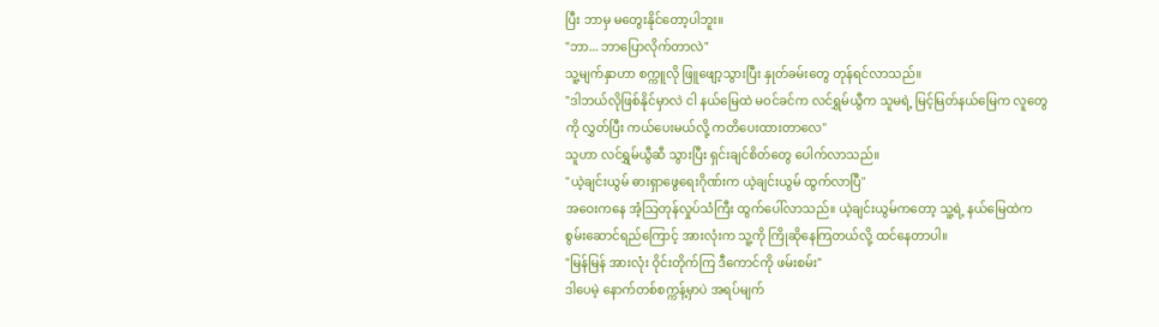ပြီး ဘာမှ မတွေးနိုင်တော့ပါဘူး။
"ဘာ... ဘာပြောလိုက်တာလဲ"
သူ့မျက်နှာဟာ စက္ကူလို ဖြူဖျော့သွားပြီး နှုတ်ခမ်းတွေ တုန်ရင်လာသည်။
"ဒါဘယ်လိုဖြစ်နိုင်မှာလဲ ငါ နယ်မြေထဲ မဝင်ခင်က လင်ရွှမ်ယွီက သူမရဲ့ မြင့်မြတ်နယ်မြေက လူတွေကို လွှတ်ပြီး ကယ်ပေးမယ်လို့ ကတိပေးထားတာလေ"
သူဟာ လင်ရွှမ်ယွီဆီ သွားပြီး ရှင်းချင်စိတ်တွေ ပေါက်လာသည်။
"ယဲ့ချင်းယွမ် ဓားရှာဖွေရေးဂိုဏ်းက ယဲ့ချင်းယွမ် ထွက်လာပြီ"
အဝေးကနေ အံ့သြတုန်လှုပ်သံကြီး ထွက်ပေါ်လာသည်။ ယဲ့ချင်းယွမ်ကတော့ သူ့ရဲ့ နယ်မြေထဲက စွမ်းဆောင်ရည်ကြောင့် အားလုံးက သူ့ကို ကြိုဆိုနေကြတယ်လို့ ထင်နေတာပါ။
"မြန်မြန် အားလုံး ဝိုင်းတိုက်ကြ ဒီကောင်ကို ဖမ်းစမ်း"
ဒါပေမဲ့ နောက်တစ်စက္ကန့်မှာပဲ အရပ်မျက်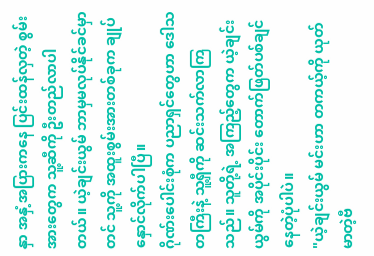နှာ အနှံ့အပြားကနေ ပြင်းထန်လှတဲ့ စွမ်းအားတွေက သူ့ဆီကို ဦးတည်လာပါတယ်။ ယဲ့ချင်းယွမ် ဘာမှမလုပ်နိုင်ခင်မှာတင် သူ့ကို အထူးစွမ်းအားတစ်ခုက ချုပ်နှောင်လိုက်ပါပြီ။
ဂိုဏ်းပေါင်းစုံက ပညာရှင်တွေဟာ ဒေါသတကြီးနဲ့ သူ့ရှီကို ဆင်းသက်လာကြသည်။ သူတို့ရဲ့ အကြည့်တွေက ယဲ့ချင်းယွမ်ကို အပိုင်းပိုင်း တောက်ဖြတ်ပစ်ချင်နေတဲ့ပုံပါပဲ။
"ယဲ့ချင်းယွမ် မင်းဟာ တကယ့်ကို ယုတ်မာတဲ့ဗီ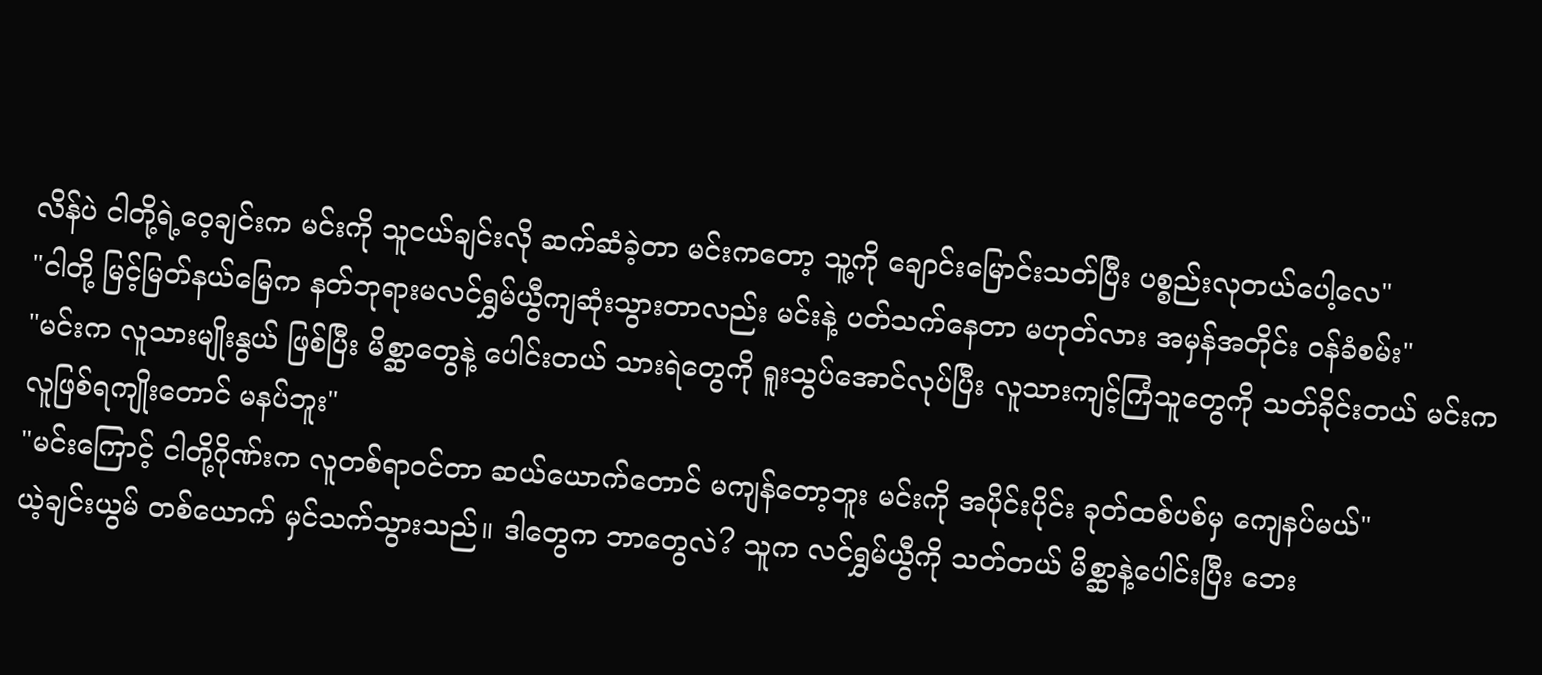လိန်ပဲ ငါတို့ရဲ့ဝေ့ချင်းက မင်းကို သူငယ်ချင်းလို ဆက်ဆံခဲ့တာ မင်းကတော့ သူ့ကို ချောင်းမြောင်းသတ်ပြီး ပစ္စည်းလုတယ်ပေါ့လေ"
"ငါတို့ မြင့်မြတ်နယ်မြေက နတ်ဘုရားမလင်ရွှမ်ယွီကျဆုံးသွားတာလည်း မင်းနဲ့ ပတ်သက်နေတာ မဟုတ်လား အမှန်အတိုင်း ဝန်ခံစမ်း"
"မင်းက လူသားမျိုးနွယ် ဖြစ်ပြီး မိစ္ဆာတွေနဲ့ ပေါင်းတယ် သားရဲတွေကို ရူးသွပ်အောင်လုပ်ပြီး လူသားကျင့်ကြံသူတွေကို သတ်ခိုင်းတယ် မင်းက လူဖြစ်ရကျိုးတောင် မနပ်ဘူး"
"မင်းကြောင့် ငါတို့ဂိုဏ်းက လူတစ်ရာဝင်တာ ဆယ်ယောက်တောင် မကျန်တော့ဘူး မင်းကို အပိုင်းပိုင်း ခုတ်ထစ်ပစ်မှ ကျေနပ်မယ်"
ယဲ့ချင်းယွမ် တစ်ယောက် မှင်သက်သွားသည်။ ဒါတွေက ဘာတွေလဲ? သူက လင်ရွှမ်ယွီကို သတ်တယ် မိစ္ဆာနဲ့ပေါင်းပြီး ဘေး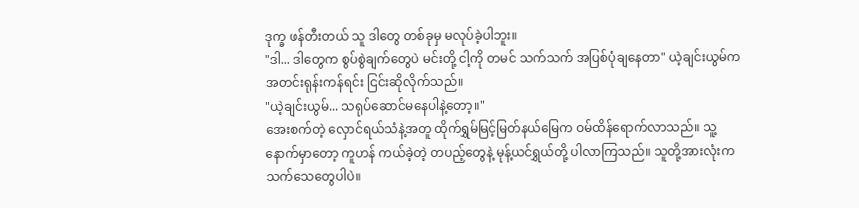ဒုက္ခ ဖန်တီးတယ် သူ ဒါတွေ တစ်ခုမှ မလုပ်ခဲ့ပါဘူး။
"ဒါ... ဒါတွေက စွပ်စွဲချက်တွေပဲ မင်းတို့ ငါ့ကို တမင် သက်သက် အပြစ်ပုံချနေတာ" ယဲ့ချင်းယွမ်က အတင်းရုန်းကန်ရင်း ငြင်းဆိုလိုက်သည်။
"ယဲ့ချင်းယွမ်... သရုပ်ဆောင်မနေပါနဲ့တော့။"
အေးစက်တဲ့ လှောင်ရယ်သံနဲ့အတူ ထိုက်ရွှမ်မြင့်မြတ်နယ်မြေက ဝမ်ထိန်ရောက်လာသည်။ သူ့နောက်မှာတော့ ကူဟန် ကယ်ခဲ့တဲ့ တပည့်တွေနဲ့ မုန့်ယင်ရွှယ်တို့ ပါလာကြသည်။ သူတို့အားလုံးက သက်သေတွေပါပဲ။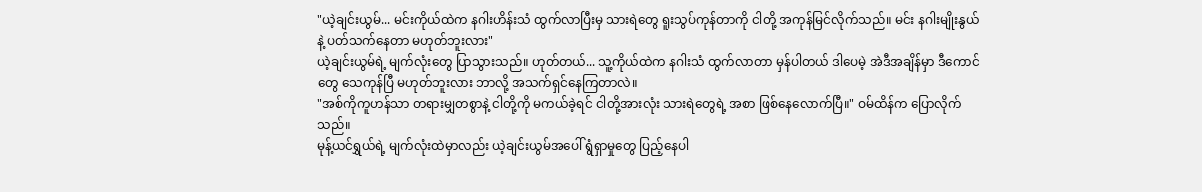"ယဲ့ချင်းယွမ်... မင်းကိုယ်ထဲက နဂါးဟိန်းသံ ထွက်လာပြီးမှ သားရဲတွေ ရူးသွပ်ကုန်တာကို ငါတို့ အကုန်မြင်လိုက်သည်။ မင်း နဂါးမျိုးနွယ်နဲ့ ပတ်သက်နေတာ မဟုတ်ဘူးလား"
ယဲ့ချင်းယွမ်ရဲ့ မျက်လုံးတွေ ပြာသွားသည်။ ဟုတ်တယ်... သူ့ကိုယ်ထဲက နဂါးသံ ထွက်လာတာ မှန်ပါတယ် ဒါပေမဲ့ အဲဒီအချိန်မှာ ဒီကောင်တွေ သေကုန်ပြီ မဟုတ်ဘူးလား ဘာလို့ အသက်ရှင်နေကြတာလဲ။
"အစ်ကိုကူဟန်သာ တရားမျှတစွာနဲ့ ငါတို့ကို မကယ်ခဲ့ရင် ငါတို့အားလုံး သားရဲတွေရဲ့ အစာ ဖြစ်နေလောက်ပြီ။" ဝမ်ထိန်က ပြောလိုက်သည်။
မုန့်ယင်ရွှယ်ရဲ့ မျက်လုံးထဲမှာလည်း ယဲ့ချင်းယွမ်အပေါ် ရွံရှာမှုတွေ ပြည့်နေပါ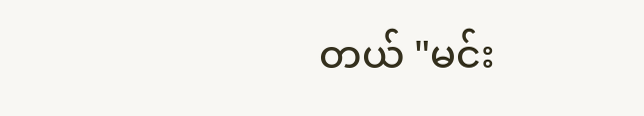တယ် "မင်း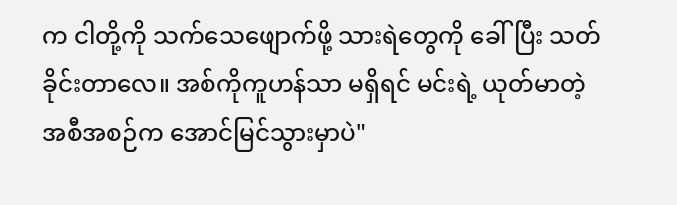က ငါတို့ကို သက်သေဖျောက်ဖို့ သားရဲတွေကို ခေါ်ပြီး သတ်ခိုင်းတာလေ။ အစ်ကိုကူဟန်သာ မရှိရင် မင်းရဲ့ ယုတ်မာတဲ့ အစီအစဉ်က အောင်မြင်သွားမှာပဲ"